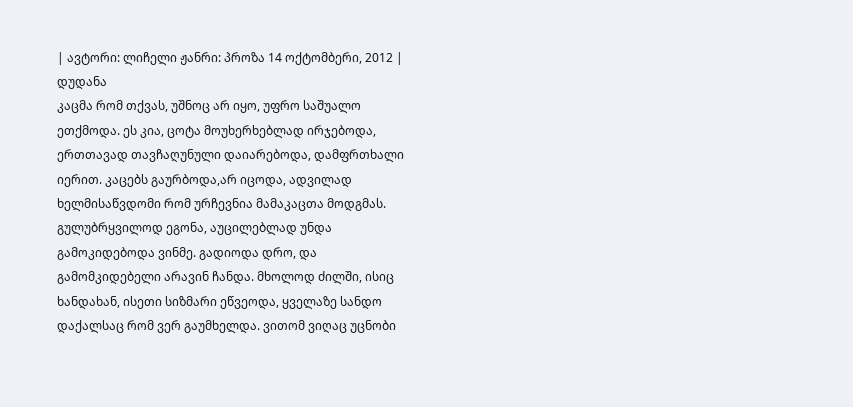| ავტორი: ლიჩელი ჟანრი: პროზა 14 ოქტომბერი, 2012 |
დუდანა
კაცმა რომ თქვას, უშნოც არ იყო, უფრო საშუალო ეთქმოდა. ეს კია, ცოტა მოუხერხებლად ირჯებოდა, ერთთავად თავჩაღუნული დაიარებოდა, დამფრთხალი იერით. კაცებს გაურბოდა,არ იცოდა, ადვილად ხელმისაწვდომი რომ ურჩევნია მამაკაცთა მოდგმას. გულუბრყვილოდ ეგონა, აუცილებლად უნდა გამოკიდებოდა ვინმე. გადიოდა დრო, და გამომკიდებელი არავინ ჩანდა. მხოლოდ ძილში, ისიც ხანდახან, ისეთი სიზმარი ეწვეოდა, ყველაზე სანდო დაქალსაც რომ ვერ გაუმხელდა. ვითომ ვიღაც უცნობი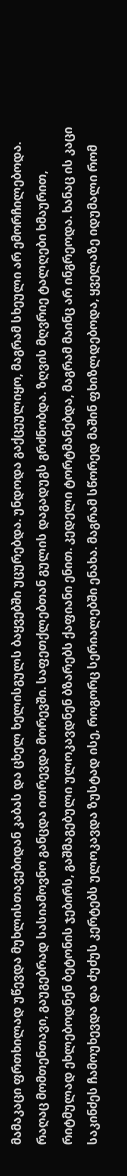მამაკაცი ფრთხილად უწევდა მუხლისთავებიდან კაბას და ცხელ ხელისგულს ბაყვებში უცურებდა. უნდოდა გაქცეულიყო, მაგრამ სხეული არ ემორჩილებოდა. რაღაც მომთენთავი, გაუგებრად სასიამოვნო განცდა ითრევდა მორევში. საფეთქლებთან გულის დაგადუგს გრძნობდა. ზღვის მღვრიე ტალღები ხმაურით, რიტმულად ეხლებოდნენ ბეტონის ჯებირს, გაშმაგებული ულოკავდნენ ბზარებს ქაფიანი ენით. კედელი ტორტმანებდა, მაგრამ მაინც არ ინგრეოდა. ხანაც ის კაცი საკინძეს ჩამოუხევდა და ძუძუს კერტებს ულოკავდა ზუსტად ისე, როგორც სერიალებში ენახა. მაგრამ სწორედ მაშინ ფხიზლდებოდა, ყველაზე იდუმალი რომ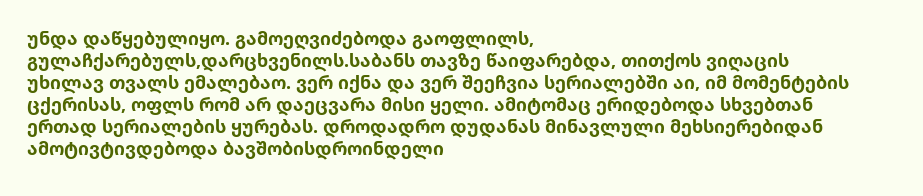უნდა დაწყებულიყო. გამოეღვიძებოდა გაოფლილს, გულაჩქარებულს,დარცხვენილს.საბანს თავზე წაიფარებდა, თითქოს ვიღაცის უხილავ თვალს ემალებაო. ვერ იქნა და ვერ შეეჩვია სერიალებში აი, იმ მომენტების ცქერისას, ოფლს რომ არ დაეცვარა მისი ყელი. ამიტომაც ერიდებოდა სხვებთან ერთად სერიალების ყურებას. დროდადრო დუდანას მინავლული მეხსიერებიდან ამოტივტივდებოდა ბავშობისდროინდელი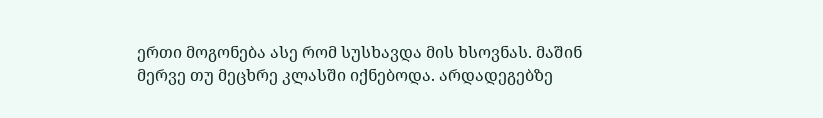ერთი მოგონება ასე რომ სუსხავდა მის ხსოვნას. მაშინ მერვე თუ მეცხრე კლასში იქნებოდა. არდადეგებზე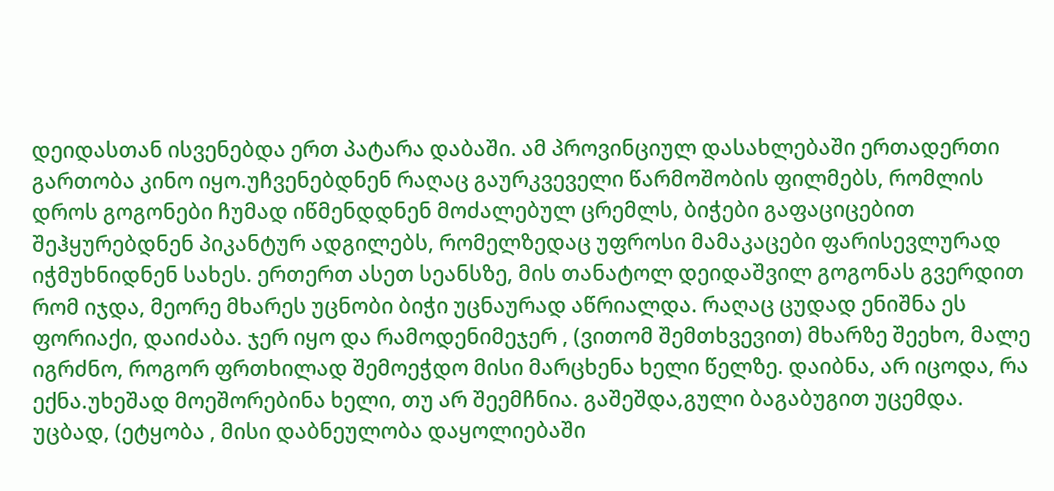დეიდასთან ისვენებდა ერთ პატარა დაბაში. ამ პროვინციულ დასახლებაში ერთადერთი გართობა კინო იყო.უჩვენებდნენ რაღაც გაურკვეველი წარმოშობის ფილმებს, რომლის დროს გოგონები ჩუმად იწმენდდნენ მოძალებულ ცრემლს, ბიჭები გაფაციცებით შეჰყურებდნენ პიკანტურ ადგილებს, რომელზედაც უფროსი მამაკაცები ფარისევლურად იჭმუხნიდნენ სახეს. ერთერთ ასეთ სეანსზე, მის თანატოლ დეიდაშვილ გოგონას გვერდით რომ იჯდა, მეორე მხარეს უცნობი ბიჭი უცნაურად აწრიალდა. რაღაც ცუდად ენიშნა ეს ფორიაქი, დაიძაბა. ჯერ იყო და რამოდენიმეჯერ , (ვითომ შემთხვევით) მხარზე შეეხო, მალე იგრძნო, როგორ ფრთხილად შემოეჭდო მისი მარცხენა ხელი წელზე. დაიბნა, არ იცოდა, რა ექნა.უხეშად მოეშორებინა ხელი, თუ არ შეემჩნია. გაშეშდა,გული ბაგაბუგით უცემდა. უცბად, (ეტყობა , მისი დაბნეულობა დაყოლიებაში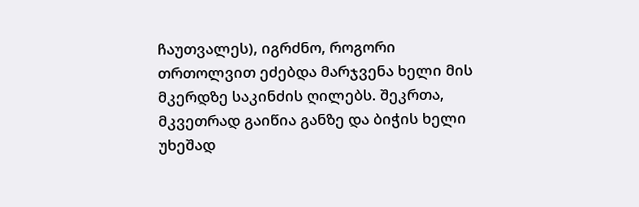ჩაუთვალეს), იგრძნო, როგორი თრთოლვით ეძებდა მარჯვენა ხელი მის მკერდზე საკინძის ღილებს. შეკრთა, მკვეთრად გაიწია განზე და ბიჭის ხელი უხეშად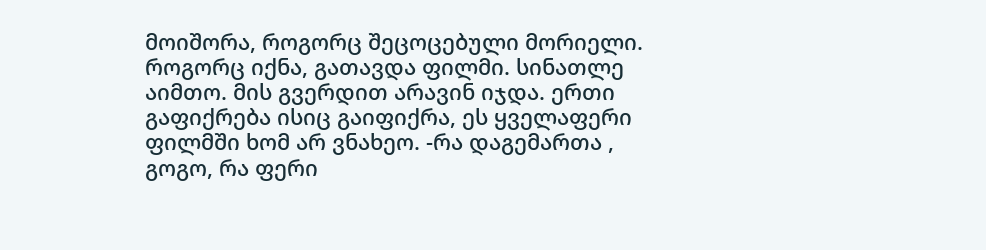მოიშორა, როგორც შეცოცებული მორიელი. როგორც იქნა, გათავდა ფილმი. სინათლე აიმთო. მის გვერდით არავინ იჯდა. ერთი გაფიქრება ისიც გაიფიქრა, ეს ყველაფერი ფილმში ხომ არ ვნახეო. -რა დაგემართა , გოგო, რა ფერი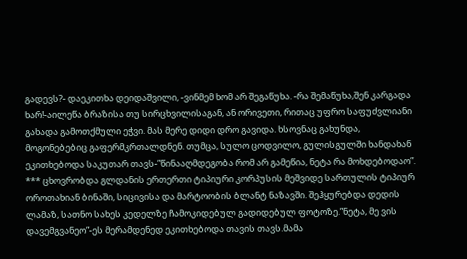გადევს?- დაეკითხა დეიდაშვილი, -ვინმემ ხომ არ შეგაწუხა. -რა შემაწუხა,შენ კარგადა ხარ!-აილეწა ბრაზისა თუ სირცხვილისაგან, ან ორივეთი, რითაც უფრო საფუძვლიანი გახადა გამოთქმული ეჭვი. მას მერე დიდი დრო გავიდა. ხსოვნაც გახუნდა, მოგონებებიც გაფერმკრთალდნენ. თუმცა, სულო ცოდვილო, გულისგულში ხანდახან ეკითხებოდა საკუთარ თავს-”წინააღმდეგობა რომ არ გამეწია, ნეტა რა მოხდებოდაო”.
*** ცხოვრობდა გლდანის ერთერთი ტიპიური კორპუსის მეშვიდე სართულის ტიპიურ ოროთახიან ბინაში, სიცივისა და მარტოობის ბლანტ ნაზავში. შეჰყურებდა დედის ლამაზ, სათნო სახეს კედელზე ჩამოკიდებულ გადიდებულ ფოტოზე.”ნეტა, მე ვის დავემგვანეო”-ეს მერამდენედ ეკითხებოდა თავის თავს.მამა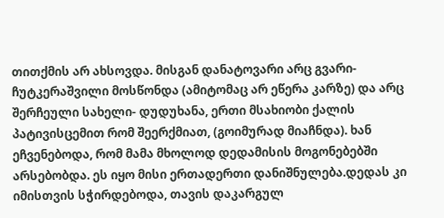თითქმის არ ახსოვდა. მისგან დანატოვარი არც გვარი- ჩუტკერაშვილი მოსწონდა (ამიტომაც არ ეწერა კარზე) და არც შერჩეული სახელი- დუდუხანა, ერთი მსახიობი ქალის პატივისცემით რომ შეერქმიათ, (გოიმურად მიაჩნდა). ხან ეჩვენებოდა, რომ მამა მხოლოდ დედამისის მოგონებებში არსებობდა. ეს იყო მისი ერთადერთი დანიშნულება.დედას კი იმისთვის სჭირდებოდა, თავის დაკარგულ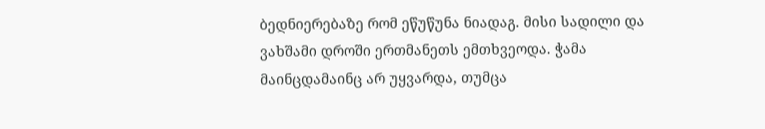ბედნიერებაზე რომ ეწუწუნა ნიადაგ. მისი სადილი და ვახშამი დროში ერთმანეთს ემთხვეოდა. ჭამა მაინცდამაინც არ უყვარდა, თუმცა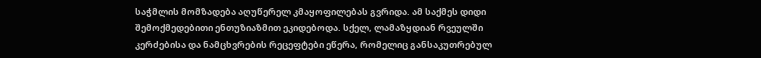საჭმლის მომზადება აღუწერელ კმაყოფილებას გვრიდა. ამ საქმეს დიდი შემოქმედებითი ენთუზიაზმით ეკიდებოდა. სქელ, ლამაზყდიან რვეულში კერძებისა და ნამცხვრების რეცეფტები ეწერა, რომელიც განსაკუთრებულ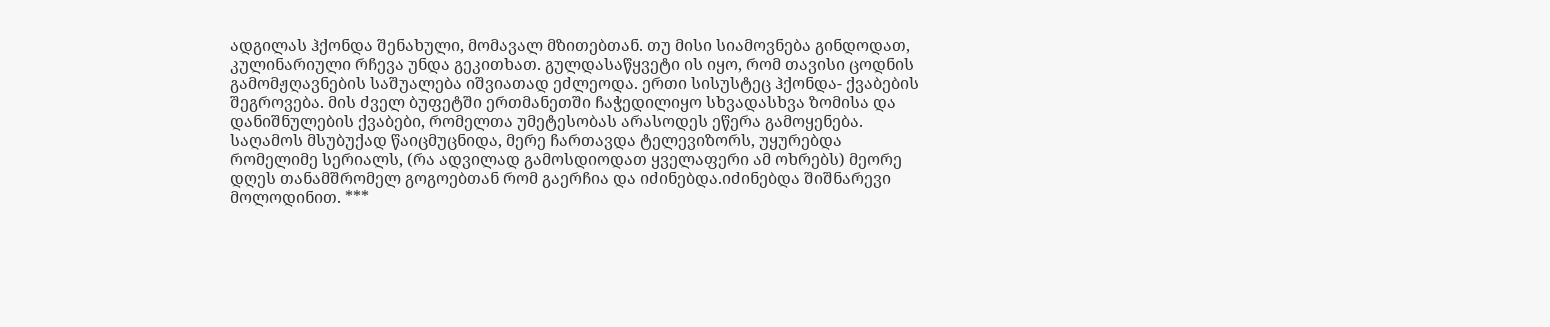ადგილას ჰქონდა შენახული, მომავალ მზითებთან. თუ მისი სიამოვნება გინდოდათ, კულინარიული რჩევა უნდა გეკითხათ. გულდასაწყვეტი ის იყო, რომ თავისი ცოდნის გამომჟღავნების საშუალება იშვიათად ეძლეოდა. ერთი სისუსტეც ჰქონდა- ქვაბების შეგროვება. მის ძველ ბუფეტში ერთმანეთში ჩაჭედილიყო სხვადასხვა ზომისა და დანიშნულების ქვაბები, რომელთა უმეტესობას არასოდეს ეწერა გამოყენება. საღამოს მსუბუქად წაიცმუცნიდა, მერე ჩართავდა ტელევიზორს, უყურებდა რომელიმე სერიალს, (რა ადვილად გამოსდიოდათ ყველაფერი ამ ოხრებს) მეორე დღეს თანამშრომელ გოგოებთან რომ გაერჩია და იძინებდა.იძინებდა შიშნარევი მოლოდინით. ***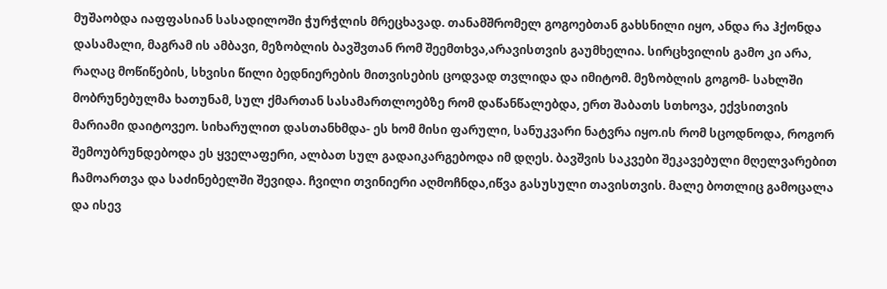მუშაობდა იაფფასიან სასადილოში ჭურჭლის მრეცხავად. თანამშრომელ გოგოებთან გახსნილი იყო, ანდა რა ჰქონდა დასამალი, მაგრამ ის ამბავი, მეზობლის ბავშვთან რომ შეემთხვა,არავისთვის გაუმხელია. სირცხვილის გამო კი არა, რაღაც მოწიწების, სხვისი წილი ბედნიერების მითვისების ცოდვად თვლიდა და იმიტომ. მეზობლის გოგომ- სახლში მობრუნებულმა ხათუნამ, სულ ქმართან სასამართლოებზე რომ დაწანწალებდა, ერთ შაბათს სთხოვა, ექვსითვის მარიამი დაიტოვეო. სიხარულით დასთანხმდა- ეს ხომ მისი ფარული, სანუკვარი ნატვრა იყო.ის რომ სცოდნოდა, როგორ შემოუბრუნდებოდა ეს ყველაფერი, ალბათ სულ გადაიკარგებოდა იმ დღეს. ბავშვის საკვები შეკავებული მღელვარებით ჩამოართვა და საძინებელში შევიდა. ჩვილი თვინიერი აღმოჩნდა,იწვა გასუსული თავისთვის. მალე ბოთლიც გამოცალა და ისევ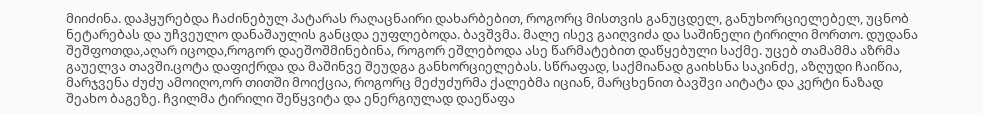მიიძინა. დაჰყურებდა ჩაძინებულ პატარას რაღაცნაირი დახარბებით, როგორც მისთვის განუცდელ, განუხორციელებელ, უცნობ ნეტარებას და უჩვეულო დანაშაულის განცდა ეუფლებოდა. ბავშვმა. მალე ისევ გაიღვიძა და საშინელი ტირილი მორთო. დუდანა შეშფოთდა,აღარ იცოდა,როგორ დაეშოშმინებინა, როგორ ეშლებოდა ასე წარმატებით დაწყებული საქმე. უცებ თამამმა აზრმა გაუელვა თავში.ცოტა დაფიქრდა და მაშინვე შეუდგა განხორციელებას. სწრაფად, საქმიანად გაიხსნა საკინძე, აზღუდი ჩაიწია, მარჯვენა ძუძუ ამოიღო,ორ თითში მოიქცია, როგორც მეძუძურმა ქალებმა იციან, მარცხენით ბავშვი აიტატა და კერტი ნაზად შეახო ბაგეზე. ჩვილმა ტირილი შეწყვიტა და ენერგიულად დაეწაფა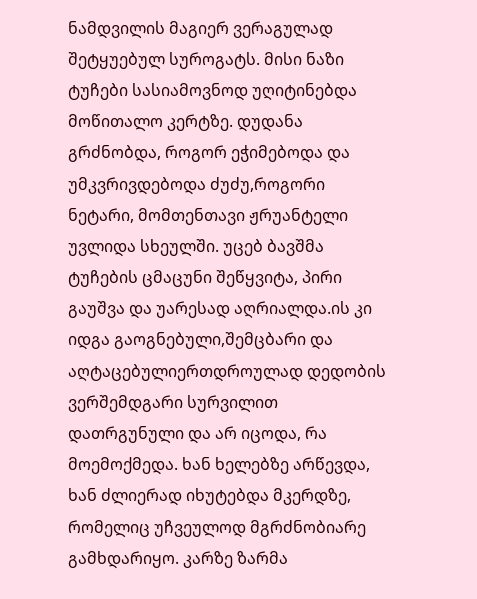ნამდვილის მაგიერ ვერაგულად შეტყუებულ სუროგატს. მისი ნაზი ტუჩები სასიამოვნოდ უღიტინებდა მოწითალო კერტზე. დუდანა გრძნობდა, როგორ ეჭიმებოდა და უმკვრივდებოდა ძუძუ,როგორი ნეტარი, მომთენთავი ჟრუანტელი უვლიდა სხეულში. უცებ ბავშმა ტუჩების ცმაცუნი შეწყვიტა, პირი გაუშვა და უარესად აღრიალდა.ის კი იდგა გაოგნებული,შემცბარი და აღტაცებულიერთდროულად დედობის ვერშემდგარი სურვილით დათრგუნული და არ იცოდა, რა მოემოქმედა. ხან ხელებზე არწევდა, ხან ძლიერად იხუტებდა მკერდზე, რომელიც უჩვეულოდ მგრძნობიარე გამხდარიყო. კარზე ზარმა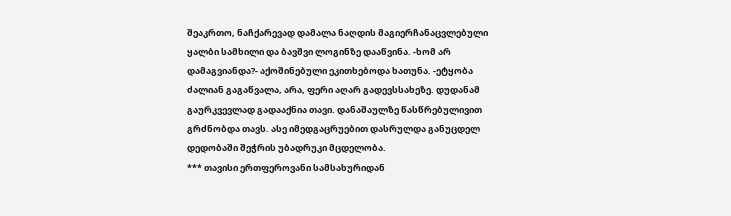შეაკრთო, ნაჩქარევად დამალა ნაღდის მაგიერჩანაცვლებული ყალბი სამხილი და ბავშვი ლოგინზე დააწვინა. -ხომ არ დამაგვიანდა?- აქოშინებული ეკითხებოდა ხათუნა. -ეტყობა ძალიან გაგაწვალა, არა, ფერი აღარ გადევსსახეზე. დუდანამ გაურკვევლად გადააქნია თავი. დანაშაულზე წასწრებულივით გრძნობდა თავს. ასე იმედგაცრუებით დასრულდა განუცდელ დედობაში შეჭრის უბადრუკი მცდელობა.
*** თავისი ერთფეროვანი სამსახურიდან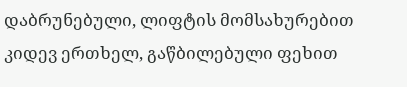დაბრუნებული, ლიფტის მომსახურებით კიდევ ერთხელ, გაწბილებული ფეხით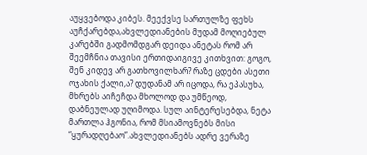აუყვებოდა კიბეს. მეექვსე სართულზე ფეხს აუჩქარებდა,ახვლედიანების მუდამ მოღიებულ კარებში გადმომდგარ დეიდა ანეტას რომ არ შეემჩნია თავისი ერთიდაიგივე კითხვით: გოგო, შენ კიდევ არ გათხოვილხარ? რაზე ცდები ასეთი ოჯახის ქალი,ა? დუდანამ არ იცოდა, რა ეპასუხა, მხრებს აიჩეჩდა მხოლოდ და უმწეოდ, დაბნეულად უღიმოდა. სულ აინტერესებდა, ნეტა მართლა ჰგონია, რომ მსიამოვნებს მისი “ყურადღებაო”.ახვლედიანებს ადრე ვერაზე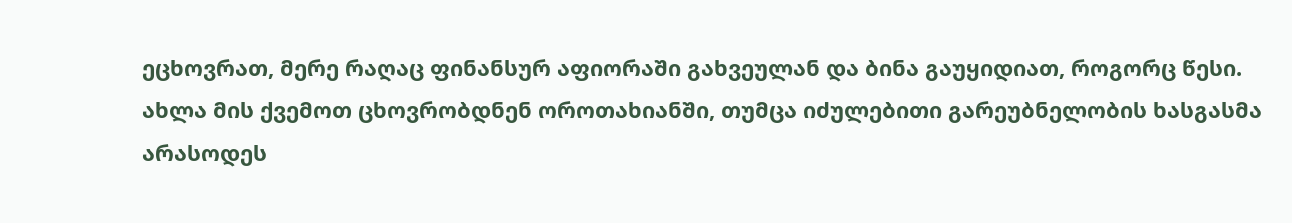ეცხოვრათ, მერე რაღაც ფინანსურ აფიორაში გახვეულან და ბინა გაუყიდიათ, როგორც წესი. ახლა მის ქვემოთ ცხოვრობდნენ ოროთახიანში, თუმცა იძულებითი გარეუბნელობის ხასგასმა არასოდეს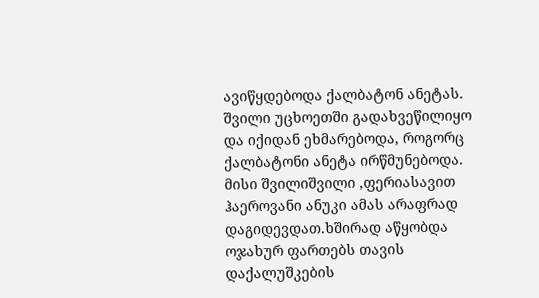ავიწყდებოდა ქალბატონ ანეტას. შვილი უცხოეთში გადახვეწილიყო და იქიდან ეხმარებოდა, როგორც ქალბატონი ანეტა ირწმუნებოდა. მისი შვილიშვილი ,ფერიასავით ჰაეროვანი ანუკი ამას არაფრად დაგიდევდათ.ხშირად აწყობდა ოჯახურ ფართებს თავის დაქალუშკების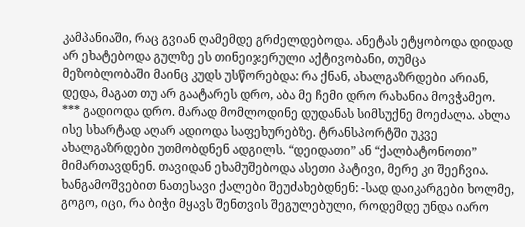კამპანიაში, რაც გვიან ღამემდე გრძელდებოდა. ანეტას ეტყობოდა დიდად არ ეხატებოდა გულზე ეს თინეიჯერული აქტივობანი, თუმცა მეზობლობაში მაინც კუდს უსწორებდა: რა ქნან, ახალგაზრდები არიან, დედა, მაგათ თუ არ გაატარეს დრო, აბა მე ჩემი დრო რახანია მოვჭამეო.
*** გადიოდა დრო. მარად მომლოდინე დუდანას სიმსუქნე მოეძალა. ახლა ისე სხარტად აღარ ადიოდა საფეხურებზე. ტრანსპორტში უკვე ახალგაზრდები უთმობდნენ ადგილს. “დეიდათი” ან “ქალბატონოთი” მიმართავდნენ. თავიდან ეხამუშებოდა ასეთი პატივი, მერე კი შეეჩვია. ხანგამოშვებით ნათესავი ქალები შეუძახებდნენ: -სად დაიკარგები ხოლმე, გოგო, იცი, რა ბიჭი მყავს შენთვის შეგულებული, როდემდე უნდა იარო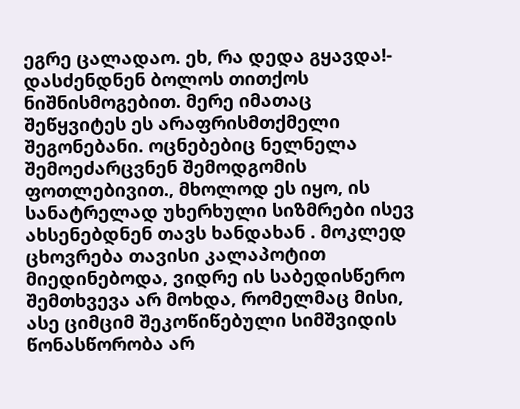ეგრე ცალადაო. ეხ, რა დედა გყავდა!- დასძენდნენ ბოლოს თითქოს ნიშნისმოგებით. მერე იმათაც შეწყვიტეს ეს არაფრისმთქმელი შეგონებანი. ოცნებებიც ნელნელა შემოეძარცვნენ შემოდგომის ფოთლებივით., მხოლოდ ეს იყო, ის სანატრელად უხერხული სიზმრები ისევ ახსენებდნენ თავს ხანდახან . მოკლედ ცხოვრება თავისი კალაპოტით მიედინებოდა, ვიდრე ის საბედისწერო შემთხვევა არ მოხდა, რომელმაც მისი, ასე ციმციმ შეკოწიწებული სიმშვიდის წონასწორობა არ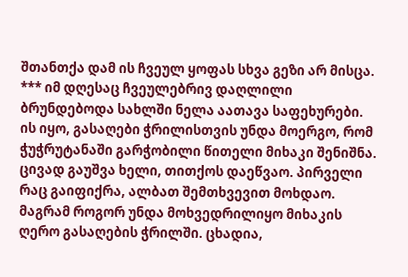შთანთქა დამ ის ჩვეულ ყოფას სხვა გეზი არ მისცა.
*** იმ დღესაც ჩვეულებრივ დაღლილი ბრუნდებოდა სახლში ნელა აათავა საფეხურები. ის იყო, გასაღები ჭრილისთვის უნდა მოერგო, რომ ჭუჭრუტანაში გარჭობილი წითელი მიხაკი შენიშნა. ცივად გაუშვა ხელი, თითქოს დაეწვაო. პირველი რაც გაიფიქრა, ალბათ შემთხვევით მოხდაო. მაგრამ როგორ უნდა მოხვედრილიყო მიხაკის ღერო გასაღების ჭრილში. ცხადია,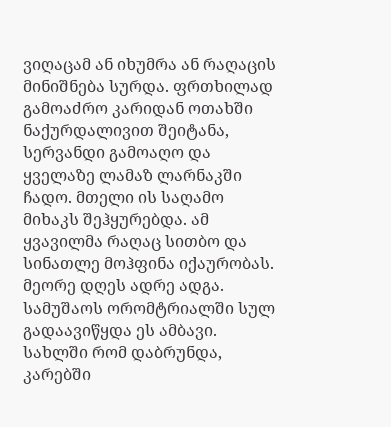ვიღაცამ ან იხუმრა ან რაღაცის მინიშნება სურდა. ფრთხილად გამოაძრო კარიდან ოთახში ნაქურდალივით შეიტანა, სერვანდი გამოაღო და ყველაზე ლამაზ ლარნაკში ჩადო. მთელი ის საღამო მიხაკს შეჰყურებდა. ამ ყვავილმა რაღაც სითბო და სინათლე მოჰფინა იქაურობას. მეორე დღეს ადრე ადგა. სამუშაოს ორომტრიალში სულ გადაავიწყდა ეს ამბავი. სახლში რომ დაბრუნდა, კარებში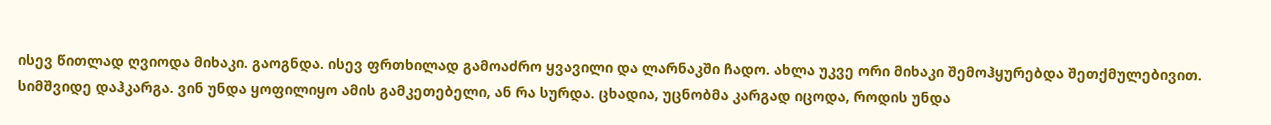ისევ წითლად ღვიოდა მიხაკი. გაოგნდა. ისევ ფრთხილად გამოაძრო ყვავილი და ლარნაკში ჩადო. ახლა უკვე ორი მიხაკი შემოჰყურებდა შეთქმულებივით. სიმშვიდე დაჰკარგა. ვინ უნდა ყოფილიყო ამის გამკეთებელი, ან რა სურდა. ცხადია, უცნობმა კარგად იცოდა, როდის უნდა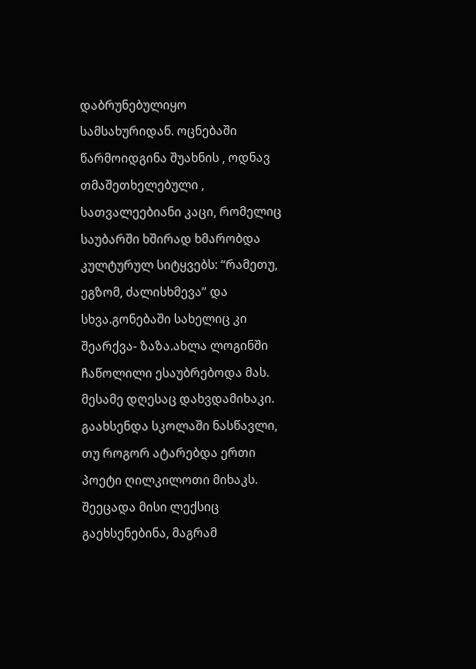დაბრუნებულიყო სამსახურიდან. ოცნებაში წარმოიდგინა შუახნის , ოდნავ თმაშეთხელებული , სათვალეებიანი კაცი, რომელიც საუბარში ხშირად ხმარობდა კულტურულ სიტყვებს: “რამეთუ, ეგზომ, ძალისხმევა” და სხვა.გონებაში სახელიც კი შეარქვა- ზაზა.ახლა ლოგინში ჩაწოლილი ესაუბრებოდა მას. მესამე დღესაც დახვდამიხაკი. გაახსენდა სკოლაში ნასწავლი, თუ როგორ ატარებდა ერთი პოეტი ღილკილოთი მიხაკს. შეეცადა მისი ლექსიც გაეხსენებინა, მაგრამ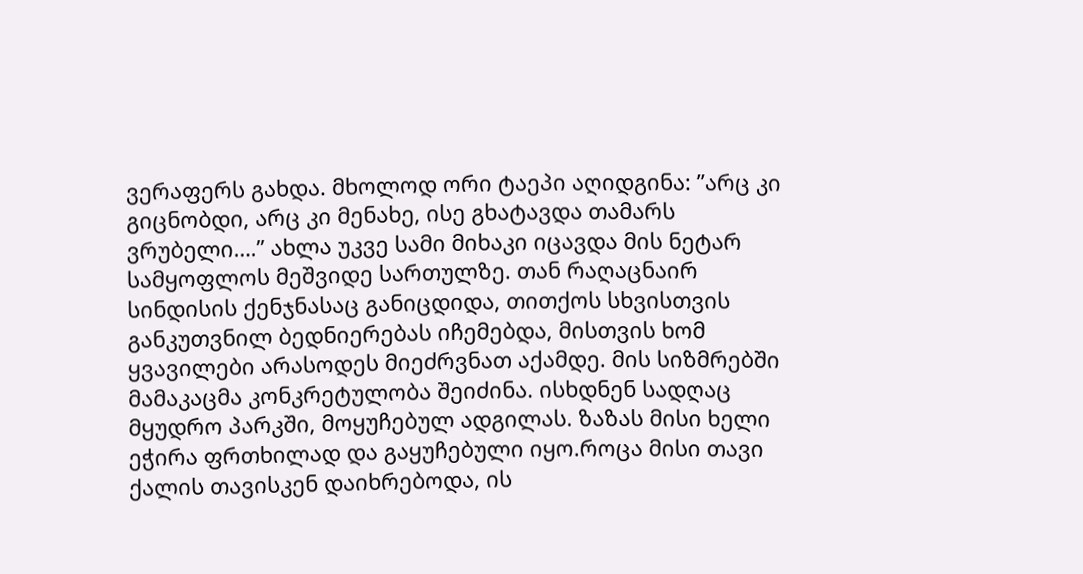ვერაფერს გახდა. მხოლოდ ორი ტაეპი აღიდგინა: ”არც კი გიცნობდი, არც კი მენახე, ისე გხატავდა თამარს ვრუბელი….” ახლა უკვე სამი მიხაკი იცავდა მის ნეტარ სამყოფლოს მეშვიდე სართულზე. თან რაღაცნაირ სინდისის ქენჯნასაც განიცდიდა, თითქოს სხვისთვის განკუთვნილ ბედნიერებას იჩემებდა, მისთვის ხომ ყვავილები არასოდეს მიეძრვნათ აქამდე. მის სიზმრებში მამაკაცმა კონკრეტულობა შეიძინა. ისხდნენ სადღაც მყუდრო პარკში, მოყუჩებულ ადგილას. ზაზას მისი ხელი ეჭირა ფრთხილად და გაყუჩებული იყო.როცა მისი თავი ქალის თავისკენ დაიხრებოდა, ის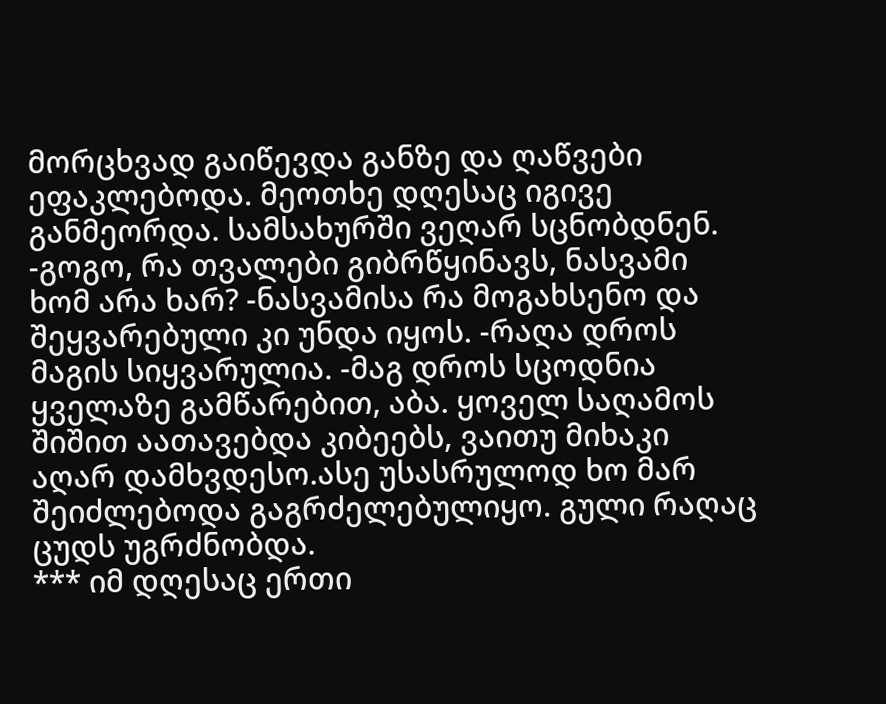მორცხვად გაიწევდა განზე და ღაწვები ეფაკლებოდა. მეოთხე დღესაც იგივე განმეორდა. სამსახურში ვეღარ სცნობდნენ. -გოგო, რა თვალები გიბრწყინავს, ნასვამი ხომ არა ხარ? -ნასვამისა რა მოგახსენო და შეყვარებული კი უნდა იყოს. -რაღა დროს მაგის სიყვარულია. -მაგ დროს სცოდნია ყველაზე გამწარებით, აბა. ყოველ საღამოს შიშით აათავებდა კიბეებს, ვაითუ მიხაკი აღარ დამხვდესო.ასე უსასრულოდ ხო მარ შეიძლებოდა გაგრძელებულიყო. გული რაღაც ცუდს უგრძნობდა.
*** იმ დღესაც ერთი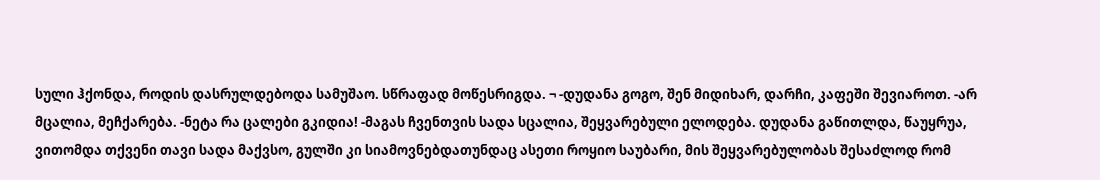სული ჰქონდა, როდის დასრულდებოდა სამუშაო. სწრაფად მოწესრიგდა. ¬ -დუდანა გოგო, შენ მიდიხარ, დარჩი, კაფეში შევიაროთ. -არ მცალია, მეჩქარება. -ნეტა რა ცალები გკიდია! -მაგას ჩვენთვის სადა სცალია, შეყვარებული ელოდება. დუდანა გაწითლდა, წაუყრუა, ვითომდა თქვენი თავი სადა მაქვსო, გულში კი სიამოვნებდათუნდაც ასეთი როყიო საუბარი, მის შეყვარებულობას შესაძლოდ რომ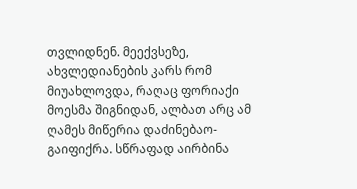თვლიდნენ. მეექვსეზე, ახვლედიანების კარს რომ მიუახლოვდა, რაღაც ფორიაქი მოესმა შიგნიდან, ალბათ არც ამ ღამეს მიწერია დაძინებაო- გაიფიქრა. სწრაფად აირბინა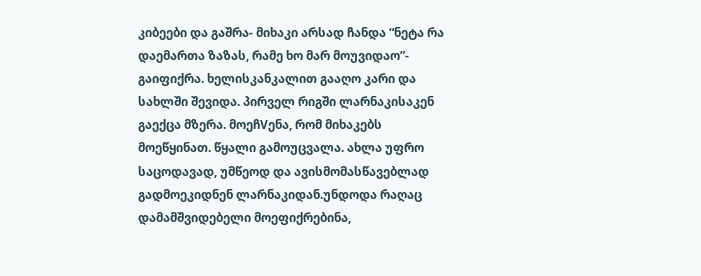კიბეები და გაშრა- მიხაკი არსად ჩანდა “ნეტა რა დაემართა ზაზას, რამე ხო მარ მოუვიდაო”- გაიფიქრა. ხელისკანკალით გააღო კარი და სახლში შევიდა. პირველ რიგში ლარნაკისაკენ გაექცა მზერა. მოეჩVენა, რომ მიხაკებს მოეწყინათ. წყალი გამოუცვალა. ახლა უფრო საცოდავად, უმწეოდ და ავისმომასწავებლად გადმოეკიდნენ ლარნაკიდან.უნდოდა რაღაც დამამშვიდებელი მოეფიქრებინა,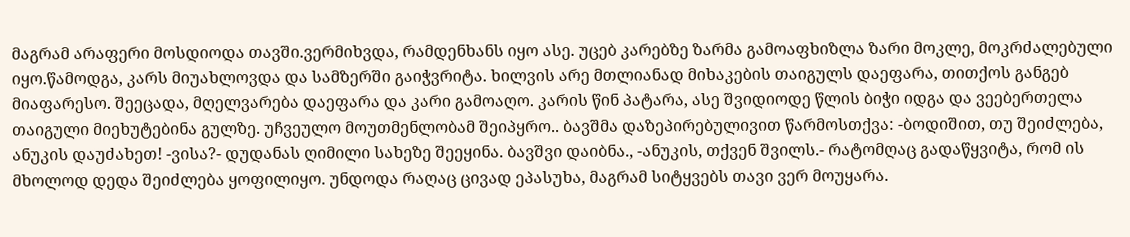მაგრამ არაფერი მოსდიოდა თავში.ვერმიხვდა, რამდენხანს იყო ასე. უცებ კარებზე ზარმა გამოაფხიზლა ზარი მოკლე, მოკრძალებული იყო.წამოდგა, კარს მიუახლოვდა და სამზერში გაიჭვრიტა. ხილვის არე მთლიანად მიხაკების თაიგულს დაეფარა, თითქოს განგებ მიაფარესო. შეეცადა, მღელვარება დაეფარა და კარი გამოაღო. კარის წინ პატარა, ასე შვიდიოდე წლის ბიჭი იდგა და ვეებერთელა თაიგული მიეხუტებინა გულზე. უჩვეულო მოუთმენლობამ შეიპყრო.. ბავშმა დაზეპირებულივით წარმოსთქვა: -ბოდიშით, თუ შეიძლება, ანუკის დაუძახეთ! -ვისა?- დუდანას ღიმილი სახეზე შეეყინა. ბავშვი დაიბნა., -ანუკის, თქვენ შვილს.- რატომღაც გადაწყვიტა, რომ ის მხოლოდ დედა შეიძლება ყოფილიყო. უნდოდა რაღაც ცივად ეპასუხა, მაგრამ სიტყვებს თავი ვერ მოუყარა.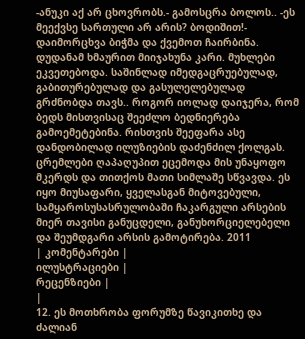-ანუკი აქ არ ცხოვრობს.- გამოსცრა ბოლოს.. -ეს მეექვსე სართული არ არის? ბოდიშით!- დაიმორცხვა ბიჭმა და ქვემოთ ჩაირბინა. დუდანამ ხმაურით მიიჯახუნა კარი. მუხლები ეკვეთებოდა. საშინლად იმედგაცრუებულად, გაბითურებულად და გასულელებულად გრძნობდა თავს.. როგორ იოლად დაიჯერა, რომ ბედს მისთვისაც შეეძლო ბედნიერება გამოემეტებინა. რისთვის შეეფარა ასე დანდობილად ილუზიების დაძენძილ ქოლგას. ცრემლები ღაპაღუპით ეცემოდა მის უნაყოფო მკერდს და თითქოს მათი სიმლაშე სწვავდა. ეს იყო მიუსაფარი, ყველასგან მიტოვებული, სამყაროსუსასრულობაში ჩაკარგული არსების მიერ თავისი განუცდელი, განუხორციელებელი და შეუმდგარი არსის გამოტირება. 2011
| კომენტარები |
ილუსტრაციები |
რეცენზიები |
|
12. ეს მოთხრობა ფორუმზე წავიკითხე და ძალიან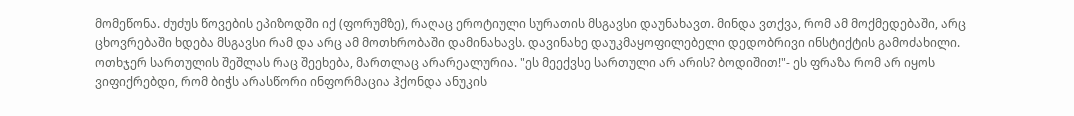მომეწონა. ძუძუს წოვების ეპიზოდში იქ (ფორუმზე), რაღაც ეროტიული სურათის მსგავსი დაუნახავთ. მინდა ვთქვა, რომ ამ მოქმედებაში, არც ცხოვრებაში ხდება მსგავსი რამ და არც ამ მოთხრობაში დამინახავს. დავინახე დაუკმაყოფილებელი დედობრივი ინსტიქტის გამოძახილი. ოთხჯერ სართულის შეშლას რაც შეეხება, მართლაც არარეალურია. "ეს მეექვსე სართული არ არის? ბოდიშით!"- ეს ფრაზა რომ არ იყოს ვიფიქრებდი, რომ ბიჭს არასწორი ინფორმაცია ჰქონდა ანუკის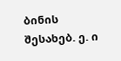ბინის შესახებ. ე. ი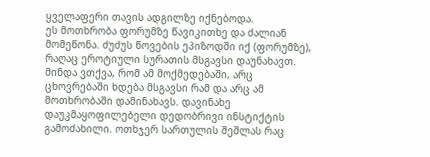ყველაფერი თავის ადგილზე იქნებოდა.
ეს მოთხრობა ფორუმზე წავიკითხე და ძალიან მომეწონა. ძუძუს წოვების ეპიზოდში იქ (ფორუმზე), რაღაც ეროტიული სურათის მსგავსი დაუნახავთ. მინდა ვთქვა, რომ ამ მოქმედებაში, არც ცხოვრებაში ხდება მსგავსი რამ და არც ამ მოთხრობაში დამინახავს. დავინახე დაუკმაყოფილებელი დედობრივი ინსტიქტის გამოძახილი. ოთხჯერ სართულის შეშლას რაც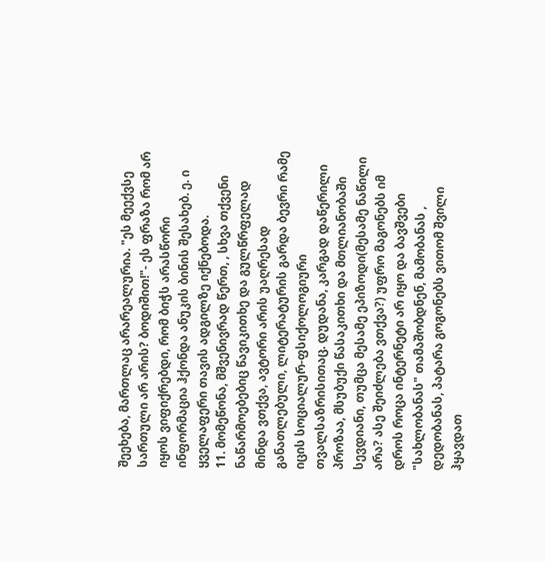შეეხება, მართლაც არარეალურია. "ეს მეექვსე სართული არ არის? ბოდიშით!"- ეს ფრაზა რომ არ იყოს ვიფიქრებდი, რომ ბიჭს არასწორი ინფორმაცია ჰქონდა ანუკის ბინის შესახებ. ე. ი ყველაფერი თავის ადგილზე იქნებოდა.
11. მომეწონა, მშვენივრად წერთ, , სხვა თქვენი ნაწარმოებებიც წავიკითხე და გულწრფელად მინდა ვთქვა, ავტორი არის უაღრესად განათლებული, ლიტერატურის გარდა ბევრი რამე იცის სოციალურ-ფსიქოლოგიური თვალსაზრისითაც. დუდანა, კარგად დაწერილი პროზაა, მსუბუქი წასაკითხი და მთლიანობაში სევდიანი, თუმცა მესამე ეპიზოდი(მესამე ნაწილი არა? ასე შეიძლება ვთქვა?) უფრო მაგონებს იმ დროს როცა ინტერნეტი არ იყო და ბავშვები "სახლობანას" თამაშობდნენ, მამობანას , დედობანას, პატარა გოგონებს ვითომ შვილი ჰყავდათ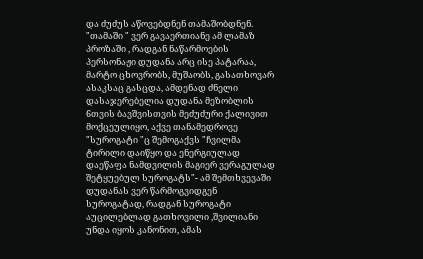და ძუძუს აწოვებდნენ თამაშობდნენ. "თამაში " ვერ გავაერთიანე ამ ლამაზ პროზაში , რადგან ნაწარმოების პერსონაჟი დუდანა არც ისე პატარაა, მარტო ცხოვრობს, მუშაობს, გასათხოვარ ასაკსაც გასცდა, ამდენად ძნელი დასაჯერებელია დუდანა მეზობლის 6თვის ბავშვისთვის მეძუძური ქალივით მოქცეულიყო, აქვე თანამედროვე "სუროგატი "ც შემოგაქვს "ჩვილმა ტირილი დაიწყო და ენერგიულად დაეწაფა ნამდვილის მაგიერ ვერაგულად შეტყუებულ სუროგატს"- ამ შემთხვევაში დუდანას ვერ წარმოგვიდგენ სუროგატად, რადგან სუროგატი აუცილებლად გათხოვილი ,შვილიანი უნდა იყოს კანონით, ამას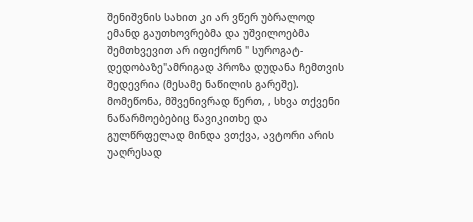შენიშვნის სახით კი არ ვწერ უბრალოდ ემანდ გაუთხოვრებმა და უშვილოებმა შემთხვევით არ იფიქრონ " სუროგატ-დედობაზე"ამრიგად პროზა დუდანა ჩემთვის შედევრია (მესამე ნაწილის გარეშე). მომეწონა, მშვენივრად წერთ, , სხვა თქვენი ნაწარმოებებიც წავიკითხე და გულწრფელად მინდა ვთქვა, ავტორი არის უაღრესად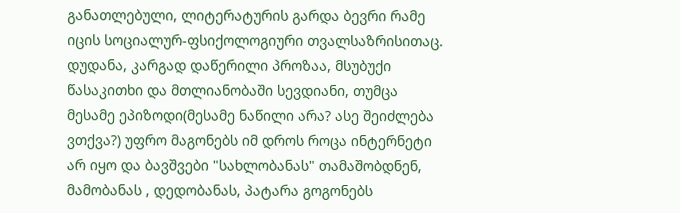განათლებული, ლიტერატურის გარდა ბევრი რამე იცის სოციალურ-ფსიქოლოგიური თვალსაზრისითაც. დუდანა, კარგად დაწერილი პროზაა, მსუბუქი წასაკითხი და მთლიანობაში სევდიანი, თუმცა მესამე ეპიზოდი(მესამე ნაწილი არა? ასე შეიძლება ვთქვა?) უფრო მაგონებს იმ დროს როცა ინტერნეტი არ იყო და ბავშვები "სახლობანას" თამაშობდნენ, მამობანას , დედობანას, პატარა გოგონებს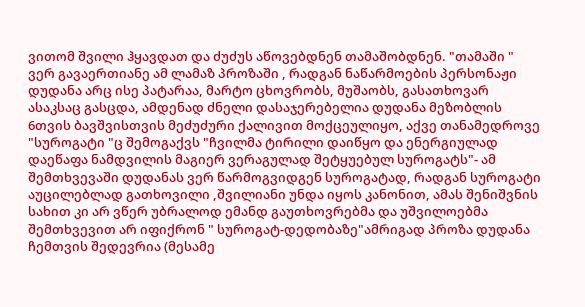ვითომ შვილი ჰყავდათ და ძუძუს აწოვებდნენ თამაშობდნენ. "თამაში " ვერ გავაერთიანე ამ ლამაზ პროზაში , რადგან ნაწარმოების პერსონაჟი დუდანა არც ისე პატარაა, მარტო ცხოვრობს, მუშაობს, გასათხოვარ ასაკსაც გასცდა, ამდენად ძნელი დასაჯერებელია დუდანა მეზობლის 6თვის ბავშვისთვის მეძუძური ქალივით მოქცეულიყო, აქვე თანამედროვე "სუროგატი "ც შემოგაქვს "ჩვილმა ტირილი დაიწყო და ენერგიულად დაეწაფა ნამდვილის მაგიერ ვერაგულად შეტყუებულ სუროგატს"- ამ შემთხვევაში დუდანას ვერ წარმოგვიდგენ სუროგატად, რადგან სუროგატი აუცილებლად გათხოვილი ,შვილიანი უნდა იყოს კანონით, ამას შენიშვნის სახით კი არ ვწერ უბრალოდ ემანდ გაუთხოვრებმა და უშვილოებმა შემთხვევით არ იფიქრონ " სუროგატ-დედობაზე"ამრიგად პროზა დუდანა ჩემთვის შედევრია (მესამე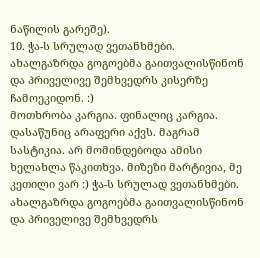ნაწილის გარეშე).
10. ჭა-ს სრულად ვეთანხმები. ახალგაზრდა გოგოებმა გაითვალისწინონ და პრიველივე შემხვედრს კისერზე ჩამოეკიდონ. :)
მოთხრობა კარგია. ფინალიც კარგია. დასაწუნიც არაფერი აქვს. მაგრამ სასტიკია. არ მომინდებოდა ამისი ხელახლა წაკითხვა. მიზეზი მარტივია, მე კეთილი ვარ :) ჭა-ს სრულად ვეთანხმები. ახალგაზრდა გოგოებმა გაითვალისწინონ და პრიველივე შემხვედრს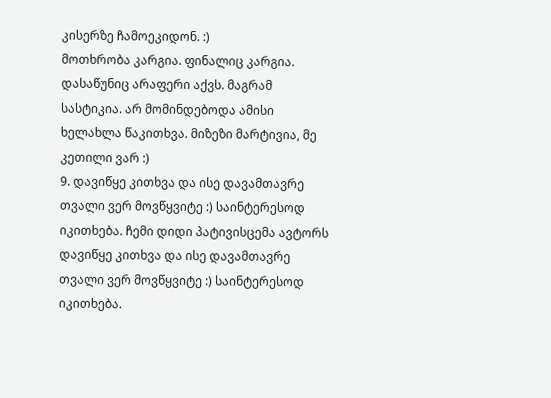კისერზე ჩამოეკიდონ. :)
მოთხრობა კარგია. ფინალიც კარგია. დასაწუნიც არაფერი აქვს. მაგრამ სასტიკია. არ მომინდებოდა ამისი ხელახლა წაკითხვა. მიზეზი მარტივია, მე კეთილი ვარ :)
9. დავიწყე კითხვა და ისე დავამთავრე თვალი ვერ მოვწყვიტე :) საინტერესოდ იკითხება. ჩემი დიდი პატივისცემა ავტორს დავიწყე კითხვა და ისე დავამთავრე თვალი ვერ მოვწყვიტე :) საინტერესოდ იკითხება.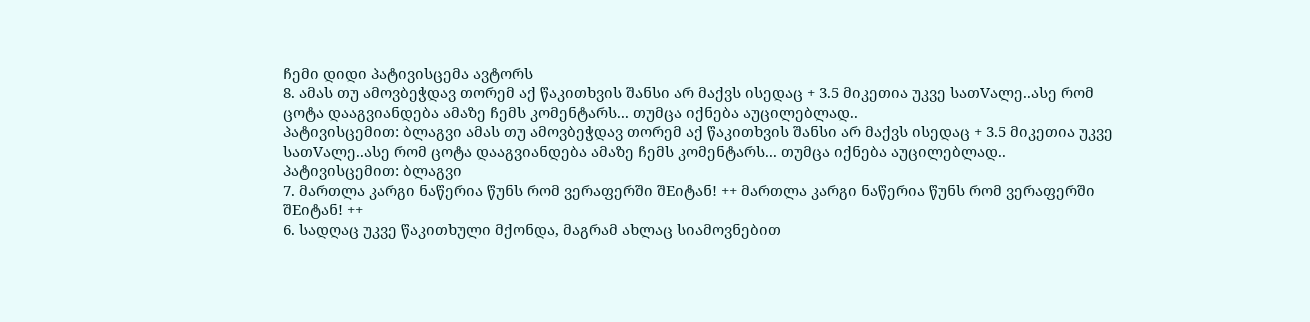ჩემი დიდი პატივისცემა ავტორს
8. ამას თუ ამოვბეჭდავ თორემ აქ წაკითხვის შანსი არ მაქვს ისედაც + 3.5 მიკეთია უკვე სათVალე..ასე რომ ცოტა დააგვიანდება ამაზე ჩემს კომენტარს... თუმცა იქნება აუცილებლად..
პატივისცემით: ბლაგვი ამას თუ ამოვბეჭდავ თორემ აქ წაკითხვის შანსი არ მაქვს ისედაც + 3.5 მიკეთია უკვე სათVალე..ასე რომ ცოტა დააგვიანდება ამაზე ჩემს კომენტარს... თუმცა იქნება აუცილებლად..
პატივისცემით: ბლაგვი
7. მართლა კარგი ნაწერია წუნს რომ ვერაფერში შEიტან! ++ მართლა კარგი ნაწერია წუნს რომ ვერაფერში შEიტან! ++
6. სადღაც უკვე წაკითხული მქონდა, მაგრამ ახლაც სიამოვნებით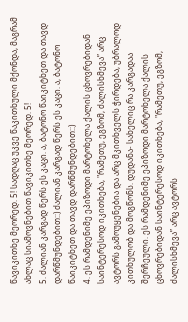წავიკითხე მეორედ. 5! სადღაც უკვე წაკითხული მქონდა, მაგრამ ახლაც სიამოვნებით წავიკითხე მეორედ. 5!
5. ძალიან კარგად წერს ეს კაცი. ა, ბატონო წაიკიტხეთ და თავდ დარწმუნდებით::) ძალიან კარგად წერს ეს კაცი. ა, ბატონო წაიკიტხეთ და თავდ დარწმუნდებით::)
4. ეს რამდენიმე ეპიზოდი მარტოხელა ქალის ცხოვრებიდან საინტერესოდ იკითხება, "რამეთუ, ეგზომ, ძალისხმევა” არც ავტორს გამოუყენებია და არც მკითხველს ჭირდება, უბრალოდ კითხულობ და მოგწონს. დუდანა- სახელიც რა კარგადაა შერჩეული. ეს რამდენიმე ეპიზოდი მარტოხელა ქალის ცხოვრებიდან საინტერესოდ იკითხება, "რამეთუ, ეგზომ, ძალისხმევა” არც ავტორს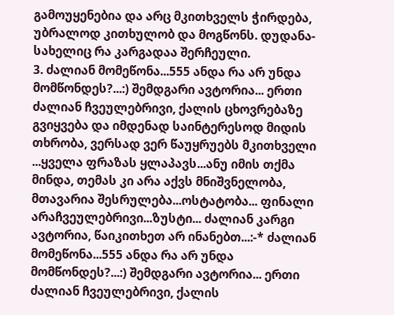გამოუყენებია და არც მკითხველს ჭირდება, უბრალოდ კითხულობ და მოგწონს. დუდანა- სახელიც რა კარგადაა შერჩეული.
3. ძალიან მომეწონა...555 ანდა რა არ უნდა მომწონდეს?...:) შემდგარი ავტორია... ერთი ძალიან ჩვეულებრივი, ქალის ცხოვრებაზე გვიყვება და იმდენად საინტერესოდ მიდის თხრობა, ვერსად ვერ წაუყრუებს მკითხველი ...ყველა ფრაზას ყლაპავს...ანუ იმის თქმა მინდა, თემას კი არა აქვს მნიშვნელობა, მთავარია შესრულება...ოსტატობა... ფინალი არაჩვეულებრივი...ზუსტი... ძალიან კარგი ავტორია, წაიკითხეთ არ ინანებთ...:-* ძალიან მომეწონა...555 ანდა რა არ უნდა მომწონდეს?...:) შემდგარი ავტორია... ერთი ძალიან ჩვეულებრივი, ქალის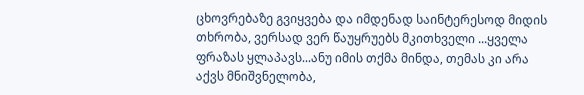ცხოვრებაზე გვიყვება და იმდენად საინტერესოდ მიდის თხრობა, ვერსად ვერ წაუყრუებს მკითხველი ...ყველა ფრაზას ყლაპავს...ანუ იმის თქმა მინდა, თემას კი არა აქვს მნიშვნელობა,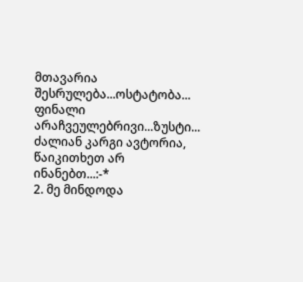მთავარია შესრულება...ოსტატობა... ფინალი არაჩვეულებრივი...ზუსტი... ძალიან კარგი ავტორია, წაიკითხეთ არ ინანებთ...:-*
2. მე მინდოდა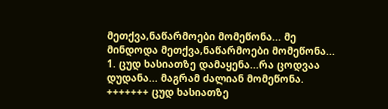მეთქვა,ნაწარმოები მომეწონა... მე მინდოდა მეთქვა,ნაწარმოები მომეწონა...
1. ცუდ ხასიათზე დამაყენა...რა ცოდვაა დუდანა... მაგრამ ძალიან მომეწონა. +++++++ ცუდ ხასიათზე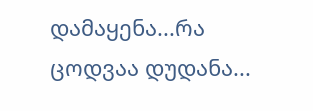დამაყენა...რა ცოდვაა დუდანა...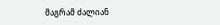მაგრამ ძალიან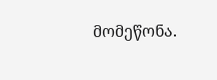მომეწონა.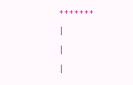+++++++
|
|
|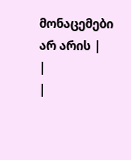მონაცემები არ არის |
|
|